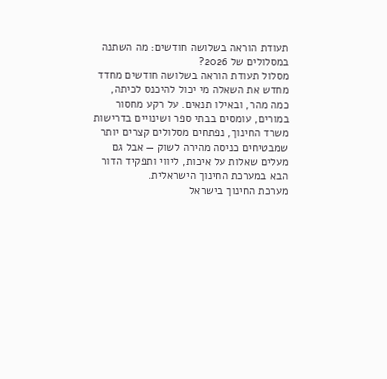תעודת הוראה בשלושה חודשים: מה השתנה במסלולים של 2026?
מסלול תעודת הוראה בשלושה חודשים מחדד מחדש את השאלה מי יכול להיכנס לכיתה, כמה מהר, ובאילו תנאים. על רקע מחסור במורים, עומסים בבתי ספר ושינויים בדרישות משרד החינוך, נפתחים מסלולים קצרים יותר שמבטיחים כניסה מהירה לשוק — אבל גם מעלים שאלות על איכות, ליווי ותפקיד הדור הבא במערכת החינוך הישראלית.
מערכת החינוך בישראל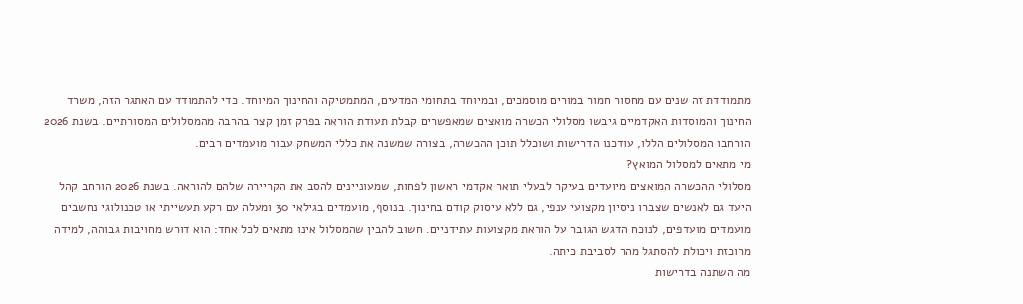מתמודדת זה שנים עם מחסור חמור במורים מוסמכים, ובמיוחד בתחומי המדעים, המתמטיקה והחינוך המיוחד. כדי להתמודד עם האתגר הזה, משרד החינוך והמוסדות האקדמיים גיבשו מסלולי הכשרה מואצים שמאפשרים קבלת תעודת הוראה בפרק זמן קצר בהרבה מהמסלולים המסורתיים. בשנת 2026 הורחבו המסלולים הללו, עודכנו הדרישות ושוכלל תוכן ההכשרה, בצורה שמשנה את כללי המשחק עבור מועמדים רבים.
מי מתאים למסלול המואץ?
מסלולי ההכשרה המואצים מיועדים בעיקר לבעלי תואר אקדמי ראשון לפחות, שמעוניינים להסב את הקריירה שלהם להוראה. בשנת 2026 הורחב קהל היעד גם לאנשים שצברו ניסיון מקצועי ענפי, גם ללא עיסוק קודם בחינוך. בנוסף, מועמדים בגילאי 30 ומעלה עם רקע תעשייתי או טכנולוגי נחשבים מועמדים מועדפים, לנוכח הדגש הגובר על הוראת מקצועות עתידניים. חשוב להבין שהמסלול אינו מתאים לכל אחד: הוא דורש מחויבות גבוהה, למידה מרוכזת ויכולת להסתגל מהר לסביבת כיתה.
מה השתנה בדרישות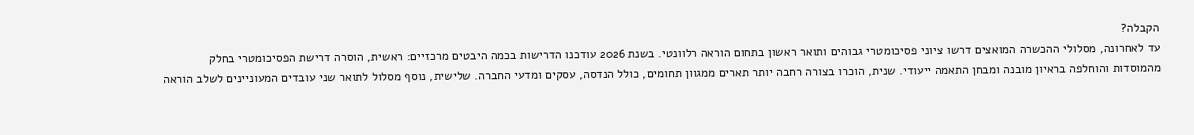הקבלה?
עד לאחרונה, מסלולי ההכשרה המואצים דרשו ציוני פסיכומטרי גבוהים ותואר ראשון בתחום הוראה רלוונטי. בשנת 2026 עודכנו הדרישות בכמה היבטים מרכזיים: ראשית, הוסרה דרישת הפסיכומטרי בחלק מהמוסדות והוחלפה בראיון מובנה ומבחן התאמה ייעודי. שנית, הוכרו בצורה רחבה יותר תארים ממגוון תחומים, כולל הנדסה, עסקים ומדעי החברה. שלישית, נוסף מסלול לתואר שני עובדים המעוניינים לשלב הוראה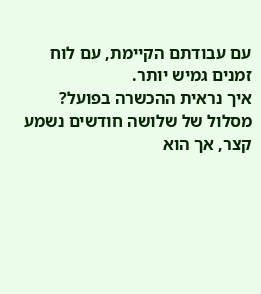עם עבודתם הקיימת, עם לוח זמנים גמיש יותר.
איך נראית ההכשרה בפועל?
מסלול של שלושה חודשים נשמע קצר, אך הוא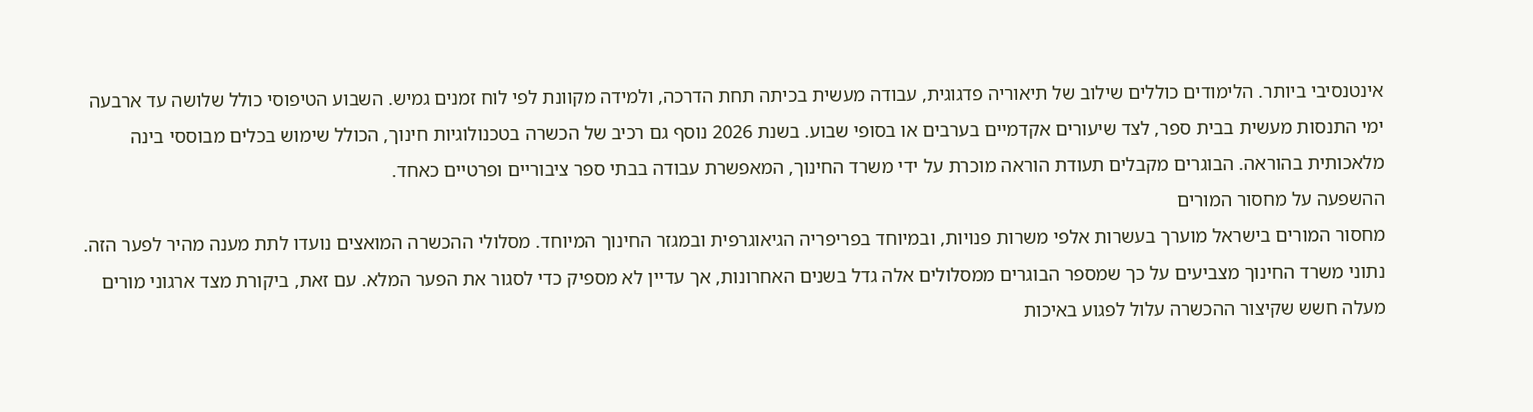אינטנסיבי ביותר. הלימודים כוללים שילוב של תיאוריה פדגוגית, עבודה מעשית בכיתה תחת הדרכה, ולמידה מקוונת לפי לוח זמנים גמיש. השבוע הטיפוסי כולל שלושה עד ארבעה ימי התנסות מעשית בבית ספר, לצד שיעורים אקדמיים בערבים או בסופי שבוע. בשנת 2026 נוסף גם רכיב של הכשרה בטכנולוגיות חינוך, הכולל שימוש בכלים מבוססי בינה מלאכותית בהוראה. הבוגרים מקבלים תעודת הוראה מוכרת על ידי משרד החינוך, המאפשרת עבודה בבתי ספר ציבוריים ופרטיים כאחד.
ההשפעה על מחסור המורים
מחסור המורים בישראל מוערך בעשרות אלפי משרות פנויות, ובמיוחד בפריפריה הגיאוגרפית ובמגזר החינוך המיוחד. מסלולי ההכשרה המואצים נועדו לתת מענה מהיר לפער הזה. נתוני משרד החינוך מצביעים על כך שמספר הבוגרים ממסלולים אלה גדל בשנים האחרונות, אך עדיין לא מספיק כדי לסגור את הפער המלא. עם זאת, ביקורת מצד ארגוני מורים מעלה חשש שקיצור ההכשרה עלול לפגוע באיכות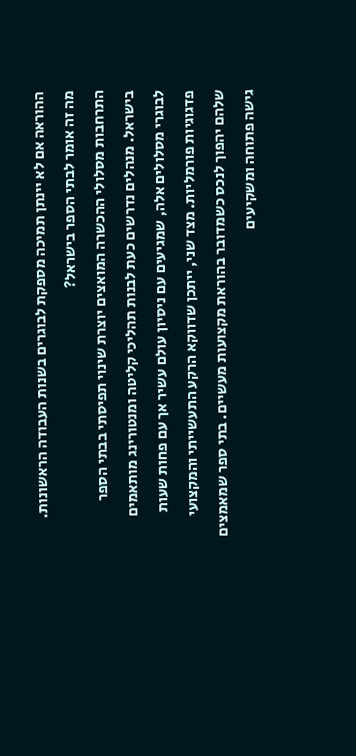ההוראה אם לא יינתן תמיכה מספקת לבוגרים בשנות העבודה הראשונות.
מה זה אומר לבתי הספר בישראל?
התרחבות מסלולי ההכשרה המואצים יוצרת שינוי תפיסתי בבתי הספר בישראל. מנהלים נדרשים כעת לבנות תהליכי קליטה ומנטורינג מותאמים לבוגרי מסלולים אלה, שמגיעים עם ניסיון עולם עשיר אך עם פחות שעות פדגוגיות פורמליות. מצד שני, ייתכן שדווקא הרקע התעשייתי והמקצועי שלהם יהפוך לנכס כשמדובר בהוראת מקצועות מעשיים. בתי ספר שמאמצים גישה פתוחה ומשקיעים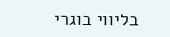בליווי בוגרי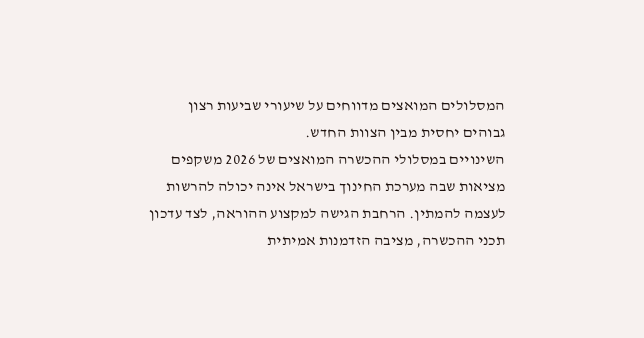המסלולים המואצים מדווחים על שיעורי שביעות רצון גבוהים יחסית מבין הצוות החדש.
השינויים במסלולי ההכשרה המואצים של 2026 משקפים מציאות שבה מערכת החינוך בישראל אינה יכולה להרשות לעצמה להמתין. הרחבת הגישה למקצוע ההוראה, לצד עדכון תכני ההכשרה, מציבה הזדמנות אמיתית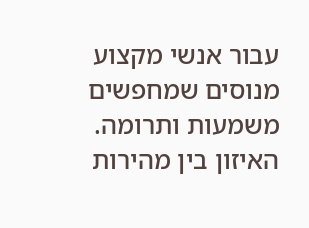עבור אנשי מקצוע מנוסים שמחפשים משמעות ותרומה. האיזון בין מהירות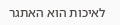לאיכות הוא האתגר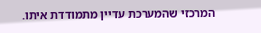המרכזי שהמערכת עדיין מתמודדת איתו.